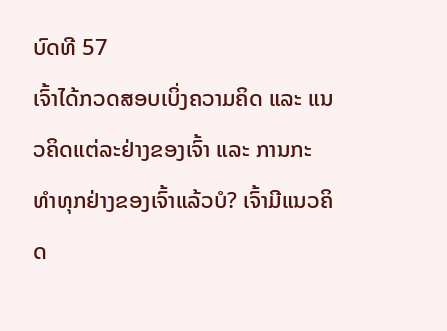ບົດທີ 57
ເຈົ້າໄດ້ກວດສອບເບິ່ງຄວາມຄິດ ແລະ ແນວຄິດແຕ່ລະຢ່າງຂອງເຈົ້າ ແລະ ການກະທຳທຸກຢ່າງຂອງເຈົ້າແລ້ວບໍ? ເຈົ້າມີແນວຄິດ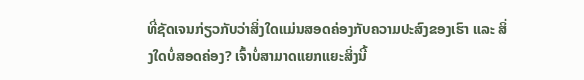ທີ່ຊັດເຈນກ່ຽວກັບວ່າສິ່ງໃດແມ່ນສອດຄ່ອງກັບຄວາມປະສົງຂອງເຮົາ ແລະ ສິ່ງໃດບໍ່ສອດຄ່ອງ? ເຈົ້າບໍ່ສາມາດແຍກແຍະສິ່ງນີ້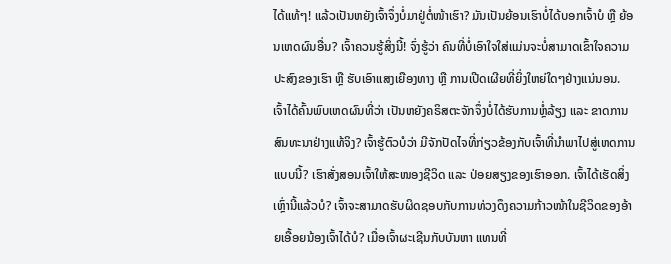ໄດ້ແທ້ໆ! ແລ້ວເປັນຫຍັງເຈົ້າຈຶ່ງບໍ່ມາຢູ່ຕໍ່ໜ້າເຮົາ? ມັນເປັນຍ້ອນເຮົາບໍ່ໄດ້ບອກເຈົ້າບໍ ຫຼື ຍ້ອນເຫດຜົນອື່ນ? ເຈົ້າຄວນຮູ້ສິ່ງນີ້! ຈົ່ງຮູ້ວ່າ ຄົນທີ່ບໍ່ເອົາໃຈໃສ່ແມ່ນຈະບໍ່ສາມາດເຂົ້າໃຈຄວາມປະສົງຂອງເຮົາ ຫຼື ຮັບເອົາແສງເຍືອງທາງ ຫຼື ການເປີດເຜີຍທີ່ຍິ່ງໃຫຍ່ໃດໆຢ່າງແນ່ນອນ.
ເຈົ້າໄດ້ຄົ້ນພົບເຫດຜົນທີ່ວ່າ ເປັນຫຍັງຄຣິສຕະຈັກຈຶ່ງບໍ່ໄດ້ຮັບການຫຼໍ່ລ້ຽງ ແລະ ຂາດການສົນທະນາຢ່າງແທ້ຈິງ? ເຈົ້າຮູ້ຕົວບໍວ່າ ມີຈັກປັດໄຈທີ່ກ່ຽວຂ້ອງກັບເຈົ້າທີ່ນໍາພາໄປສູ່ເຫດການແບບນີ້? ເຮົາສັ່ງສອນເຈົ້າໃຫ້ສະໜອງຊີວິດ ແລະ ປ່ອຍສຽງຂອງເຮົາອອກ. ເຈົ້າໄດ້ເຮັດສິ່ງເຫຼົ່ານີ້ແລ້ວບໍ? ເຈົ້າຈະສາມາດຮັບຜິດຊອບກັບການທ່ວງດຶງຄວາມກ້າວໜ້າໃນຊີວິດຂອງອ້າຍເອື້ອຍນ້ອງເຈົ້າໄດ້ບໍ? ເມື່ອເຈົ້າຜະເຊີນກັບບັນຫາ ແທນທີ່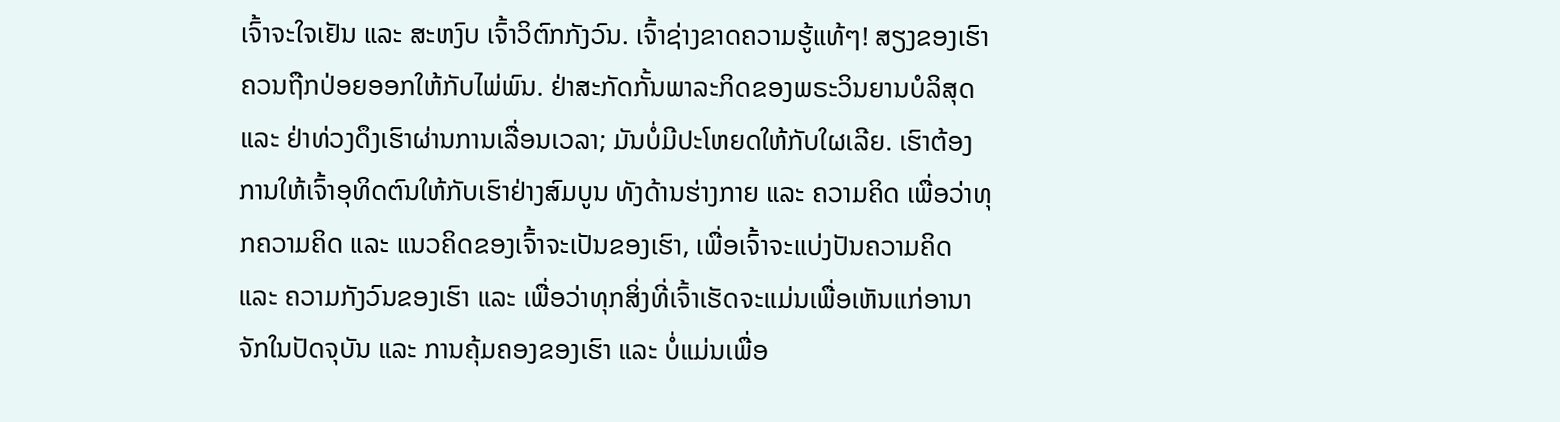ເຈົ້າຈະໃຈເຢັນ ແລະ ສະຫງົບ ເຈົ້າວິຕົກກັງວົນ. ເຈົ້າຊ່າງຂາດຄວາມຮູ້ແທ້ໆ! ສຽງຂອງເຮົາຄວນຖືກປ່ອຍອອກໃຫ້ກັບໄພ່ພົນ. ຢ່າສະກັດກັ້ນພາລະກິດຂອງພຣະວິນຍານບໍລິສຸດ ແລະ ຢ່າທ່ວງດຶງເຮົາຜ່ານການເລື່ອນເວລາ; ມັນບໍ່ມີປະໂຫຍດໃຫ້ກັບໃຜເລີຍ. ເຮົາຕ້ອງການໃຫ້ເຈົ້າອຸທິດຕົນໃຫ້ກັບເຮົາຢ່າງສົມບູນ ທັງດ້ານຮ່າງກາຍ ແລະ ຄວາມຄິດ ເພື່ອວ່າທຸກຄວາມຄິດ ແລະ ແນວຄິດຂອງເຈົ້າຈະເປັນຂອງເຮົາ, ເພື່ອເຈົ້າຈະແບ່ງປັນຄວາມຄິດ ແລະ ຄວາມກັງວົນຂອງເຮົາ ແລະ ເພື່ອວ່າທຸກສິ່ງທີ່ເຈົ້າເຮັດຈະແມ່ນເພື່ອເຫັນແກ່ອານາຈັກໃນປັດຈຸບັນ ແລະ ການຄຸ້ມຄອງຂອງເຮົາ ແລະ ບໍ່ແມ່ນເພື່ອ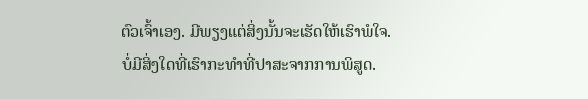ຕົວເຈົ້າເອງ. ມີພຽງແຕ່ສິ່ງນັ້ນຈະເຮັດໃຫ້ເຮົາພໍໃຈ.
ບໍ່ມີສິ່ງໃດທີ່ເຮົາກະທໍາທີ່ປາສະຈາກການພິສູດ.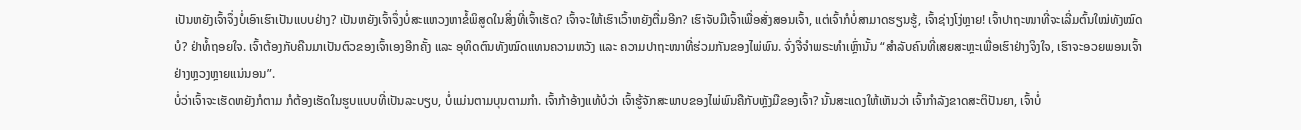ເປັນຫຍັງເຈົ້າຈຶ່ງບໍ່ເອົາເຮົາເປັນແບບຢ່າງ? ເປັນຫຍັງເຈົ້າຈຶ່ງບໍ່ສະແຫວງຫາຂໍ້ພິສູດໃນສິ່ງທີ່ເຈົ້າເຮັດ? ເຈົ້າຈະໃຫ້ເຮົາເວົ້າຫຍັງຕື່ມອີກ? ເຮົາຈັບມືເຈົ້າເພື່ອສັ່ງສອນເຈົ້າ, ແຕ່ເຈົ້າກໍບໍ່ສາມາດຮຽນຮູ້, ເຈົ້າຊ່າງໂງ່ຫຼາຍ! ເຈົ້າປາຖະໜາທີ່ຈະເລີ່ມຕົ້ນໃໝ່ທັງໝົດບໍ? ຢ່າທໍ້ຖອຍໃຈ. ເຈົ້າຕ້ອງກັບຄືນມາເປັນຕົວຂອງເຈົ້າເອງອີກຄັ້ງ ແລະ ອຸທິດຕົນທັງໝົດແທນຄວາມຫວັງ ແລະ ຄວາມປາຖະໜາທີ່ຮ່ວມກັນຂອງໄພ່ພົນ. ຈົ່ງຈື່ຈໍາພຣະທຳເຫຼົ່ານັ້ນ “ສຳລັບຄົນທີ່ເສຍສະຫຼະເພື່ອເຮົາຢ່າງຈິງໃຈ, ເຮົາຈະອວຍພອນເຈົ້າຢ່າງຫຼວງຫຼາຍແນ່ນອນ”.
ບໍ່ວ່າເຈົ້າຈະເຮັດຫຍັງກໍຕາມ ກໍຕ້ອງເຮັດໃນຮູບແບບທີ່ເປັນລະບຽບ, ບໍ່ແມ່ນຕາມບຸນຕາມກຳ. ເຈົ້າກ້າອ້າງແທ້ບໍວ່າ ເຈົ້າຮູ້ຈັກສະພາບຂອງໄພ່ພົນຄືກັບຫຼັງມືຂອງເຈົ້າ? ນັ້ນສະແດງໃຫ້ເຫັນວ່າ ເຈົ້າກຳລັງຂາດສະຕິປັນຍາ, ເຈົ້າບໍ່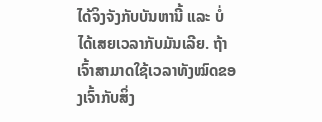ໄດ້ຈິງຈັງກັບບັນຫານີ້ ແລະ ບໍ່ໄດ້ເສຍເວລາກັບມັນເລີຍ. ຖ້າເຈົ້າສາມາດໃຊ້ເວລາທັງໝົດຂອງເຈົ້າກັບສິ່ງ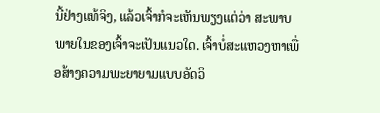ນີ້ຢ່າງແທ້ຈິງ, ແລ້ວເຈົ້າກໍຈະເຫັນພຽງແຕ່ວ່າ ສະພາບພາຍໃນຂອງເຈົ້າຈະເປັນແນວໃດ. ເຈົ້າບໍ່ສະແຫວງຫາເພື່ອສ້າງຄວາມພະຍາຍາມແບບອັດວິ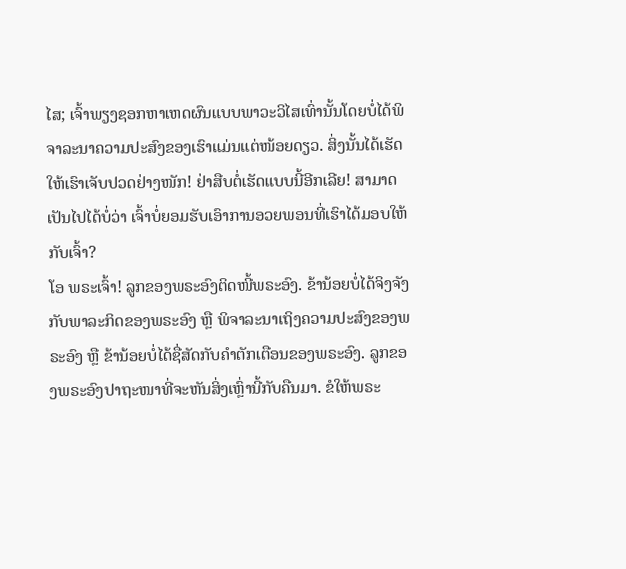ໄສ; ເຈົ້າພຽງຊອກຫາເຫດຜົນແບບພາວະວິໄສເທົ່ານັ້ນໂດຍບໍ່ໄດ້ພິຈາລະນາຄວາມປະສົງຂອງເຮົາແມ່ນແຕ່ໜ້ອຍດຽວ. ສິ່ງນັ້ນໄດ້ເຮັດໃຫ້ເຮົາເຈັບປວດຢ່າງໜັກ! ຢ່າສືບຕໍ່ເຮັດແບບນີ້ອີກເລີຍ! ສາມາດເປັນໄປໄດ້ບໍ່ວ່າ ເຈົ້າບໍ່ຍອມຮັບເອົາການອວຍພອນທີ່ເຮົາໄດ້ມອບໃຫ້ກັບເຈົ້າ?
ໂອ ພຣະເຈົ້າ! ລູກຂອງພຣະອົງຕິດໜີ້ພຣະອົງ. ຂ້ານ້ອຍບໍ່ໄດ້ຈິງຈັງກັບພາລະກິດຂອງພຣະອົງ ຫຼື ພິຈາລະນາເຖິງຄວາມປະສົງຂອງພຣະອົງ ຫຼື ຂ້ານ້ອຍບໍ່ໄດ້ຊື່ສັດກັບຄຳຕັກເຕືອນຂອງພຣະອົງ. ລູກຂອງພຣະອົງປາຖະໜາທີ່ຈະຫັນສິ່ງເຫຼົ່ານີ້ກັບຄືນມາ. ຂໍໃຫ້ພຣະ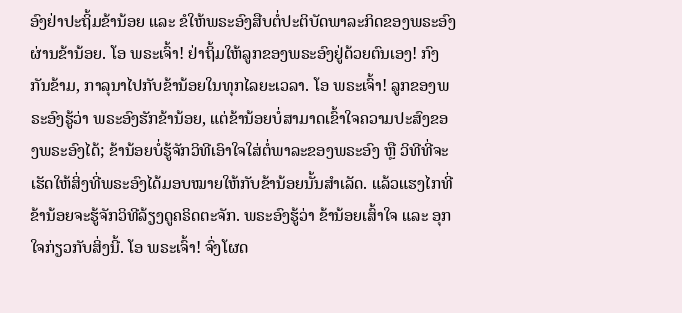ອົງຢ່າປະຖິ້ມຂ້ານ້ອຍ ແລະ ຂໍໃຫ້ພຣະອົງສືບຕໍ່ປະຕິບັດພາລະກິດຂອງພຣະອົງຜ່ານຂ້ານ້ອຍ. ໂອ ພຣະເຈົ້າ! ຢ່າຖິ້ມໃຫ້ລູກຂອງພຣະອົງຢູ່ດ້ວຍຕົນເອງ! ກົງກັນຂ້າມ, ກາລຸນາໄປກັບຂ້ານ້ອຍໃນທຸກໄລຍະເວລາ. ໂອ ພຣະເຈົ້າ! ລູກຂອງພຣະອົງຮູ້ວ່າ ພຣະອົງຮັກຂ້ານ້ອຍ, ແຕ່ຂ້ານ້ອຍບໍ່ສາມາດເຂົ້າໃຈຄວາມປະສົງຂອງພຣະອົງໄດ້; ຂ້ານ້ອຍບໍ່ຮູ້ຈັກວິທີເອົາໃຈໃສ່ຕໍ່ພາລະຂອງພຣະອົງ ຫຼື ວິທີທີ່ຈະເຮັດໃຫ້ສິ່ງທີ່ພຣະອົງໄດ້ມອບໝາຍໃຫ້ກັບຂ້ານ້ອຍນັ້ນສຳເລັດ. ແລ້ວແຮງໄກທີ່ຂ້ານ້ອຍຈະຮູ້ຈັກວິທີລ້ຽງດູຄຣິດຕະຈັກ. ພຣະອົງຮູ້ວ່າ ຂ້ານ້ອຍເສົ້າໃຈ ແລະ ອຸກໃຈກ່ຽວກັບສິ່ງນີ້. ໂອ ພຣະເຈົ້າ! ຈົ່ງໂຜດ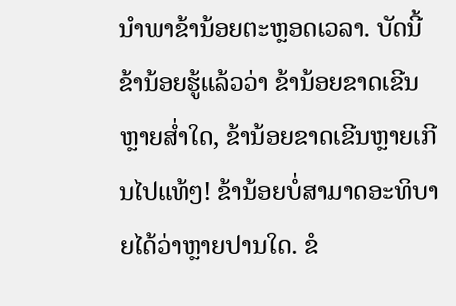ນໍາພາຂ້ານ້ອຍຕະຫຼອດເວລາ. ບັດນີ້ ຂ້ານ້ອຍຮູ້ແລ້ວວ່າ ຂ້ານ້ອຍຂາດເຂີນຫຼາຍສໍ່າໃດ, ຂ້ານ້ອຍຂາດເຂີນຫຼາຍເກີນໄປແທ້ໆ! ຂ້ານ້ອຍບໍ່ສາມາດອະທິບາຍໄດ້ວ່າຫຼາຍປານໃດ. ຂໍ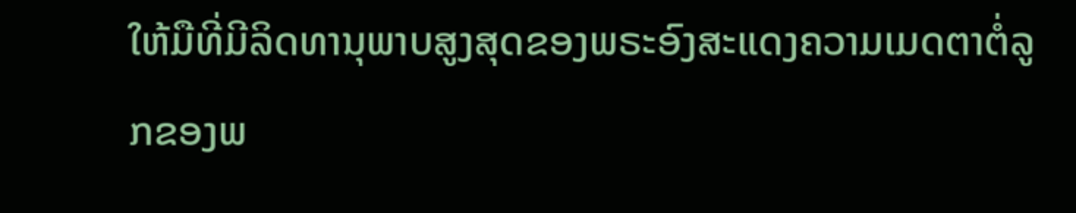ໃຫ້ມືທີ່ມີລິດທານຸພາບສູງສຸດຂອງພຣະອົງສະແດງຄວາມເມດຕາຕໍ່ລູກຂອງພ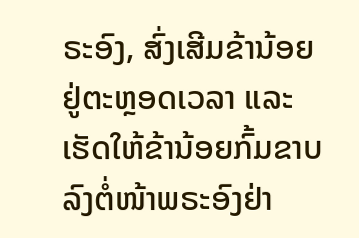ຣະອົງ, ສົ່ງເສີມຂ້ານ້ອຍຢູ່ຕະຫຼອດເວລາ ແລະ ເຮັດໃຫ້ຂ້ານ້ອຍກົ້ມຂາບລົງຕໍ່ໜ້າພຣະອົງຢ່າ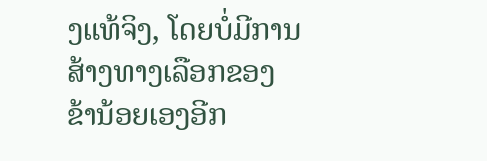ງແທ້ຈິງ, ໂດຍບໍ່ມີການສ້າງທາງເລືອກຂອງຂ້ານ້ອຍເອງອີກ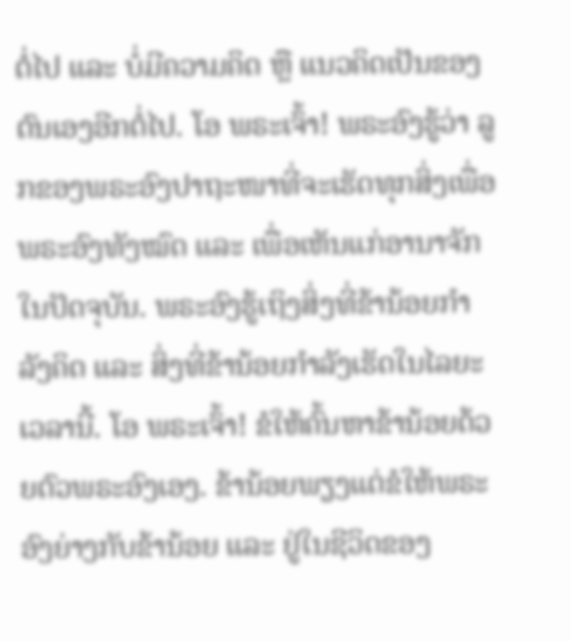ຕໍ່ໄປ ແລະ ບໍ່ມີຄວາມຄິດ ຫຼື ແນວຄິດເປັນຂອງຕົນເອງອີກຕໍ່ໄປ. ໂອ ພຣະເຈົ້າ! ພຣະອົງຮູ້ວ່າ ລູກຂອງພຣະອົງປາຖະໜາທີ່ຈະເຮັດທຸກສິ່ງເພື່ອພຣະອົງທັງໝົດ ແລະ ເພື່ອເຫັນແກ່ອານາຈັກໃນປັດຈຸບັນ. ພຣະອົງຮູ້ເຖິງສິ່ງທີ່ຂ້ານ້ອຍກຳລັງຄິດ ແລະ ສິ່ງທີ່ຂ້ານ້ອຍກຳລັງເຮັດໃນໄລຍະເວລານີ້. ໂອ ພຣະເຈົ້າ! ຂໍໃຫ້ຄົ້ນຫາຂ້ານ້ອຍດ້ວຍຕົວພຣະອົງເອງ. ຂ້ານ້ອຍພຽງແຕ່ຂໍໃຫ້ພຣະອົງຍ່າງກັບຂ້ານ້ອຍ ແລະ ຢູ່ໃນຊີວິດຂອງ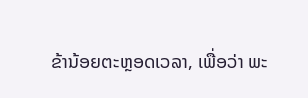ຂ້ານ້ອຍຕະຫຼອດເວລາ, ເພື່ອວ່າ ພະ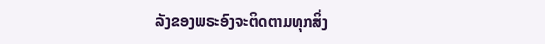ລັງຂອງພຣະອົງຈະຕິດຕາມທຸກສິ່ງ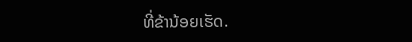ທີ່ຂ້ານ້ອຍເຮັດ.